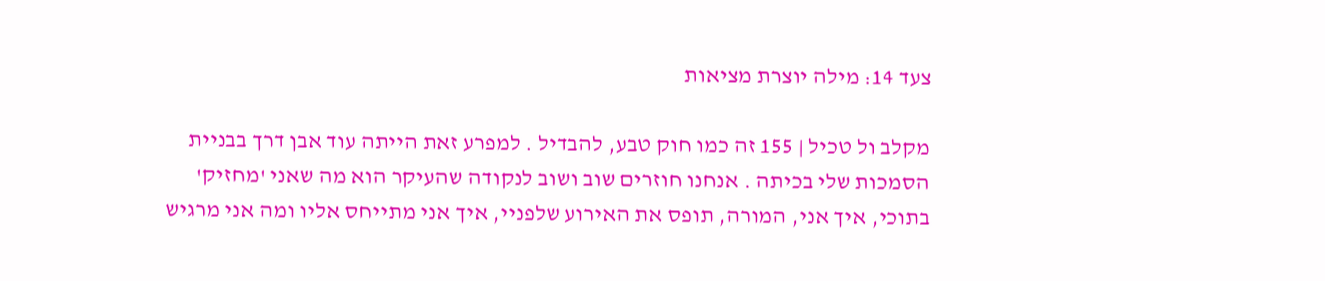צעד 14: מילה יוצרת מציאות

מקלב ול טכיל | 155 זה כמו חוק טבע, להבדיל . למפרע זאת הייתה עוד אבן דרך בבניית הסמכות שלי בכיתה . אנחנו חוזרים שוב ושוב לנקודה שהעיקר הוא מה שאני 'מחזיק' בתוכי, איך אני, המורה, תופס את האירוע שלפניי, איך אני מתייחס אליו ומה אני מרגיש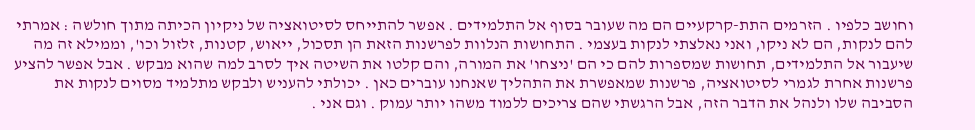וחושב כלפיו . הזרמים התת-קרקעיים הם מה שעובר בסוף אל התלמידים . אפשר להתייחס לסיטואציה של ניקיון הכיתה מתוך חולשה : אמרתי להם לנקות, הם לא ניקו, ואני נאלצתי לנקות בעצמי . התחושות הנלוות לפרשנות הזאת הן תסכול, ייאוש, קטנות, זלזול וכו', וממילא זה מה שיעבור אל התלמידים, תחושות שמספרות להם כי הם 'ניצחו' את המורה, והם קלטו את השיטה איך לסרב למה שהוא מבקש . אבל אפשר להציע פרשנות אחרת לגמרי לסיטואציה, פרשנות שמאפשרת את התהליך שאנחנו עוברים כאן . יכולתי להעניש ולבקש מתלמיד מסוים לנקות את הסביבה שלו ולנהל את הדבר הזה, אבל הרגשתי שהם צריכים ללמוד משהו יותר עמוק . וגם אני .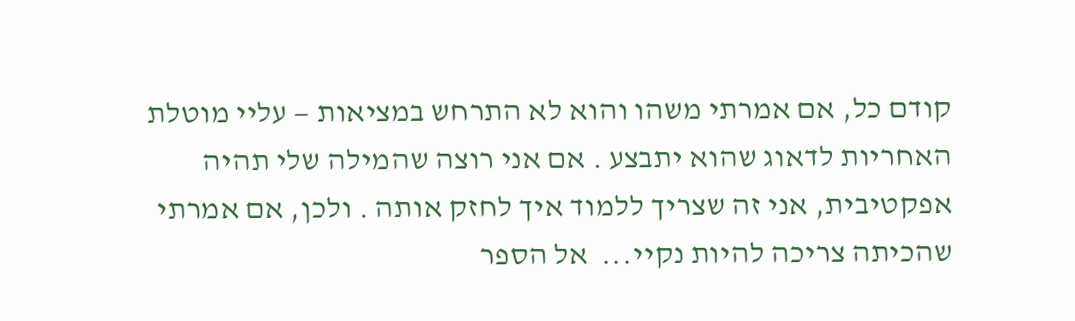קודם כל, אם אמרתי משהו והוא לא התרחש במציאות — עליי מוטלת האחריות לדאוג שהוא יתבצע . אם אני רוצה שהמילה שלי תהיה אפקטיבית, אני זה שצריך ללמוד איך לחזק אותה . ולכן, אם אמרתי שהכיתה צריכה להיות נקיי...  אל הספר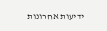ידיעות אחרונות